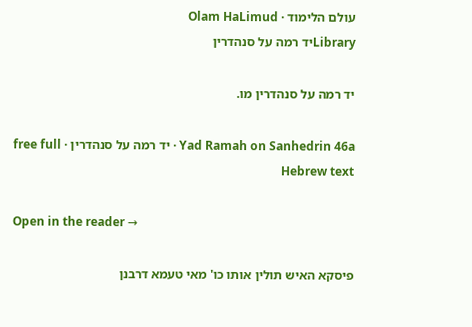עולם הלימוד · Olam HaLimud
Libraryיד רמה על סנהדרין

יד רמה על סנהדרין מו.

Yad Ramah on Sanhedrin 46a · יד רמה על סנהדרין · free full Hebrew text

Open in the reader →

פיסקא האיש תולין אותו כו' מאי טעמא דרבנן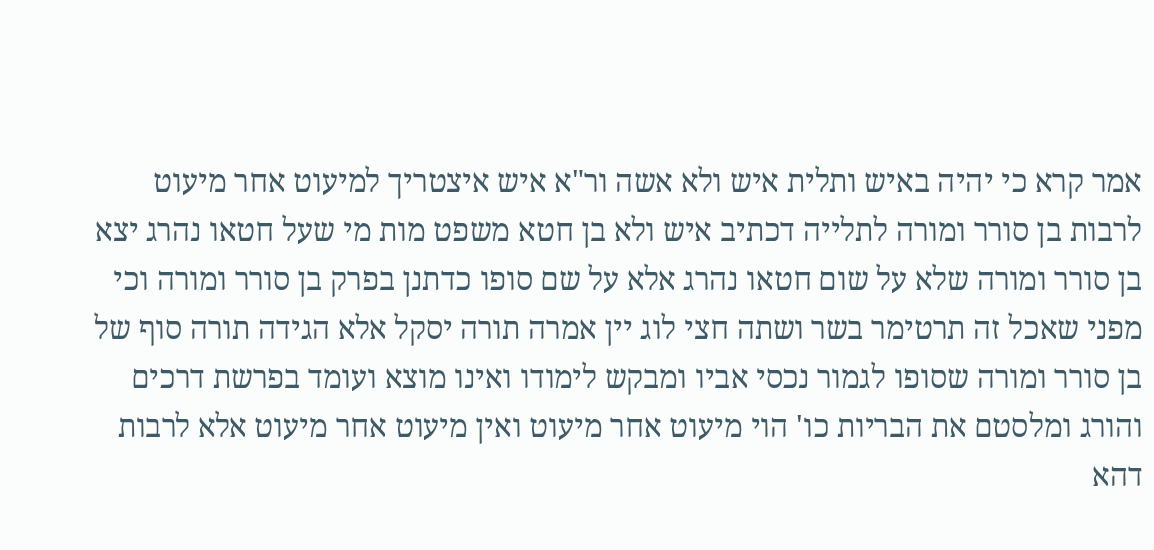אמר קרא כי יהיה באיש ותלית איש ולא אשה ור"א איש איצטריך למיעוט אחר מיעוט לרבות בן סורר ומורה לתלייה דכתיב איש ולא בן חטא משפט מות מי שעל חטאו נהרג יצא בן סורר ומורה שלא על שום חטאו נהרג אלא על שם סופו כדתנן בפרק בן סורר ומורה וכי מפני שאכל זה תרטימר בשר ושתה חצי לוג יין אמרה תורה יסקל אלא הגידה תורה סוף של בן סורר ומורה שסופו לגמור נכסי אביו ומבקש לימודו ואינו מוצא ועומד בפרשת דרכים והורג ומלסטם את הבריות כו' הוי מיעוט אחר מיעוט ואין מיעוט אחר מיעוט אלא לרבות דהא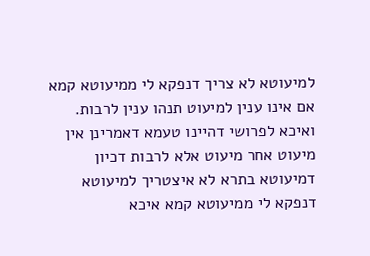למיעוטא לא צריך דנפקא לי ממיעוטא קמא אם אינו ענין למיעוט תנהו ענין לרבות. ואיכא לפרושי דהיינו טעמא דאמרינן אין מיעוט אחר מיעוט אלא לרבות דכיון דמיעוטא בתרא לא איצטריך למיעוטא דנפקא לי ממיעוטא קמא איכא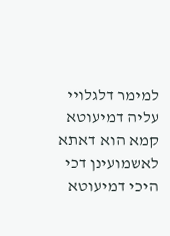למימר דלגלויי עליה דמיעוטא קמא הוא דאתא לאשמועינן דכי היכי דמיעוטא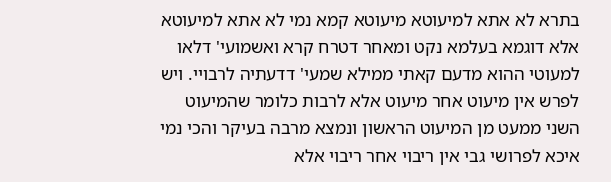בתרא לא אתא למיעוטא מיעוטא קמא נמי לא אתא למיעוטא אלא דוגמא בעלמא נקט ומאחר דטרח קרא ואשמועי' דלאו למעוטי ההוא מדעם קאתי ממילא שמעי' דדעתיה לרבויי. ויש לפרש אין מיעוט אחר מיעוט אלא לרבות כלומר שהמיעוט השני ממעט מן המיעוט הראשון ונמצא מרבה בעיקר והכי נמי איכא לפרושי גבי אין ריבוי אחר ריבוי אלא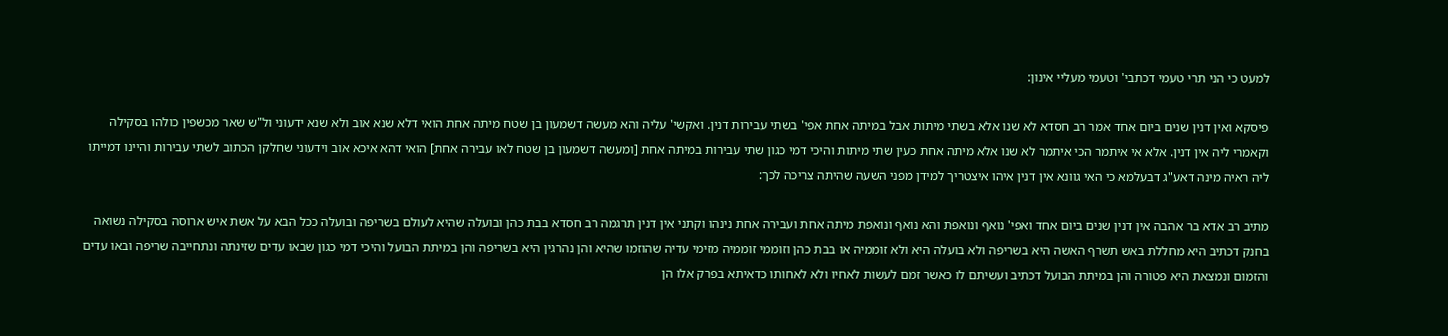למעט כי הני תרי טעמי דכתבי' וטעמי מעליי אינון:

פיסקא ואין דנין שנים ביום אחד אמר רב חסדא לא שנו אלא בשתי מיתות אבל במיתה אחת אפי' בשתי עבירות דנין. ואקשי' עליה והא מעשה דשמעון בן שטח מיתה אחת הואי דלא שנא אוב ולא שנא ידעוני ול"ש שאר מכשפין כולהו בסקילה וקאמרי ליה אין דנין. אלא אי איתמר הכי איתמר לא שנו אלא מיתה אחת כעין שתי מיתות והיכי דמי כגון שתי עבירות במיתה אחת [ומעשה דשמעון בן שטח לאו עבירה אחת] הואי דהא איכא אוב וידעוני שחלקן הכתוב לשתי עבירות והיינו דמייתו ליה ראיה מינה דאע"ג דבעלמא כי האי גוונא אין דנין איהו איצטריך למידן מפני השעה שהיתה צריכה לכך:

מתיב רב אדא בר אהבה אין דנין שנים ביום אחד ואפי' נואף ונואפת והא נואף ונואפת מיתה אחת ועבירה אחת נינהו וקתני אין דנין תרגמה רב חסדא בבת כהן ובועלה שהיא לעולם בשריפה ובועלה ככל הבא על אשת איש ארוסה בסקילה נשואה בחנק דכתיב היא מחללת באש תשרף האשה היא בשריפה ולא בועלה היא ולא זוממיה או בבת כהן וזוממי זוממיה מזימי עדיה שהוזמו שהיא והן נהרגין היא בשריפה והן במיתת הבועל והיכי דמי כגון שבאו עדים שזינתה ונתחייבה שריפה ובאו עדים והזמום ונמצאת היא פטורה והן במיתת הבועל דכתיב ועשיתם לו כאשר זמם לעשות לאחיו ולא לאחותו כדאיתא בפרק אלו הן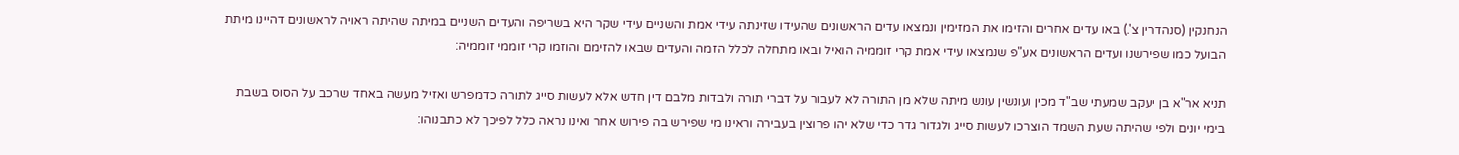הנחנקין (סנהדרין צ'.) באו עדים אחרים והזימו את המזימין ונמצאו עדים הראשונים שהעידו שזינתה עידי אמת והשניים עידי שקר היא בשריפה והעדים השניים במיתה שהיתה ראויה לראשונים דהיינו מיתת הבועל כמו שפירשנו ועדים הראשונים אע"פ שנמצאו עידי אמת קרי זוממיה הואיל ובאו מתחלה לכלל הזמה והעדים שבאו להזימם והוזמו קרי זוממי זוממיה:

תניא אר"א בן יעקב שמעתי שב"ד מכין ועונשין עונש מיתה שלא מן התורה לא לעבור על דברי תורה ולבדות מלבם דין חדש אלא לעשות סייג לתורה כדמפרש ואזיל מעשה באחד שרכב על הסוס בשבת בימי יונים ולפי שהיתה שעת השמד הוצרכו לעשות סייג ולגדור גדר כדי שלא יהו פרוצין בעבירה וראינו מי שפירש בה פירוש אחר ואינו נראה כלל לפיכך לא כתבנוהו: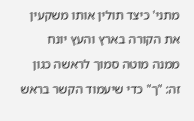מתני' כיצד תולין אותו משקעין את הקורה בארץ והעץ יונח ממנה מוטה סמוך לראשה כגון זה: "ך" כדי שיעמוד הקשר בראש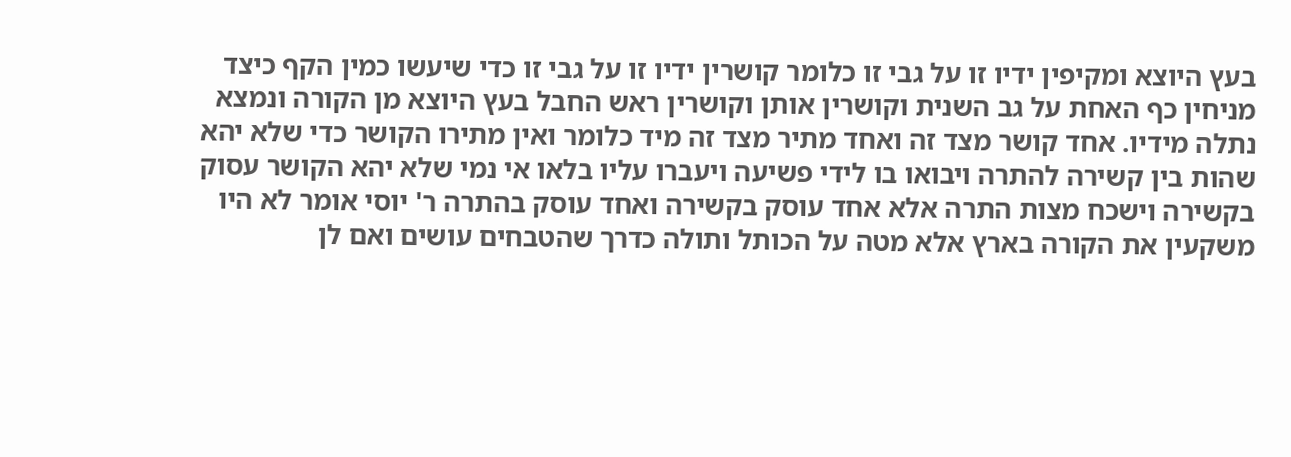בעץ היוצא ומקיפין ידיו זו על גבי זו כלומר קושרין ידיו זו על גבי זו כדי שיעשו כמין הקף כיצד מניחין כף האחת על גב השנית וקושרין אותן וקושרין ראש החבל בעץ היוצא מן הקורה ונמצא נתלה מידיו. אחד קושר מצד זה ואחד מתיר מצד זה מיד כלומר ואין מתירו הקושר כדי שלא יהא שהות בין קשירה להתרה ויבואו בו לידי פשיעה ויעברו עליו בלאו אי נמי שלא יהא הקושר עסוק בקשירה וישכח מצות התרה אלא אחד עוסק בקשירה ואחד עוסק בהתרה ר' יוסי אומר לא היו משקעין את הקורה בארץ אלא מטה על הכותל ותולה כדרך שהטבחים עושים ואם לן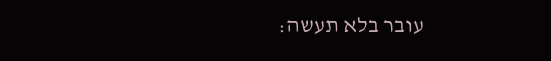עובר בלא תעשה: